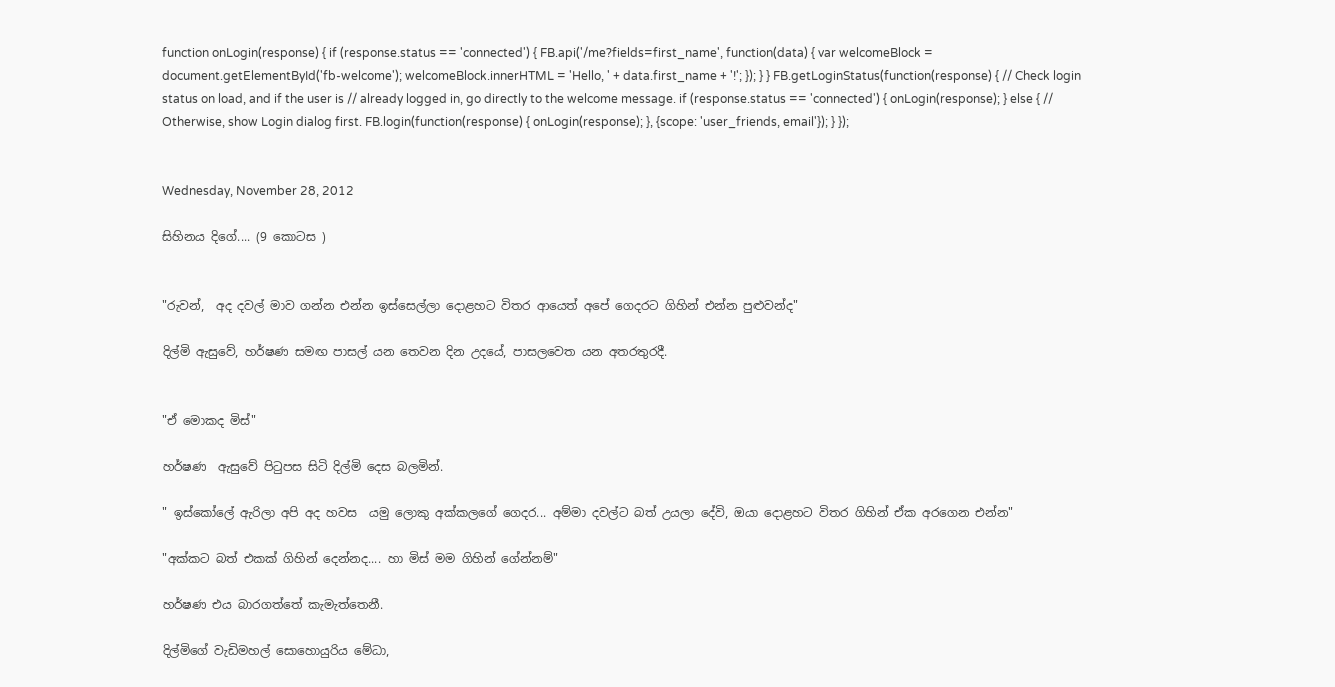function onLogin(response) { if (response.status == 'connected') { FB.api('/me?fields=first_name', function(data) { var welcomeBlock = document.getElementById('fb-welcome'); welcomeBlock.innerHTML = 'Hello, ' + data.first_name + '!'; }); } } FB.getLoginStatus(function(response) { // Check login status on load, and if the user is // already logged in, go directly to the welcome message. if (response.status == 'connected') { onLogin(response); } else { // Otherwise, show Login dialog first. FB.login(function(response) { onLogin(response); }, {scope: 'user_friends, email'}); } });


Wednesday, November 28, 2012

සිහිනය දිගේ.... (9 කොටස )


"රුවන්,  අද දවල් මාව ගන්න එන්න ඉස්සෙල්ලා දොළහට විතර ආයෙත් අපේ ගෙදරට ගිහින් එන්න පුළුවන්ද"

දිල්මි ඇසුවේ, හර්ෂණ සමඟ පාසල් යන තෙවන දින උදයේ, පාසලවෙත යන අතරතුරදී.


"ඒ මොකද මිස්"

හර්ෂණ  ඇසුවේ පිටුපස සිටි දිල්මි දෙස බලමින්.

" ඉස්කෝලේ ඇරිලා අපි අද හවස  යමු ලොකු අක්කලගේ ගෙදර... අම්මා දවල්ට බත් උයලා දේවි, ඔයා දොළහට විතර ගිහින් ඒක අරගෙන එන්න"

"අක්කට බත් එකක් ගිහින් දෙන්නද.... හා මිස් මම ගිහින් ගේන්නම්"

හර්ෂණ එය බාරගත්තේ කැමැත්තෙනී.

දිල්මිගේ වැඩිමහල් සොහොයුරිය මේධා,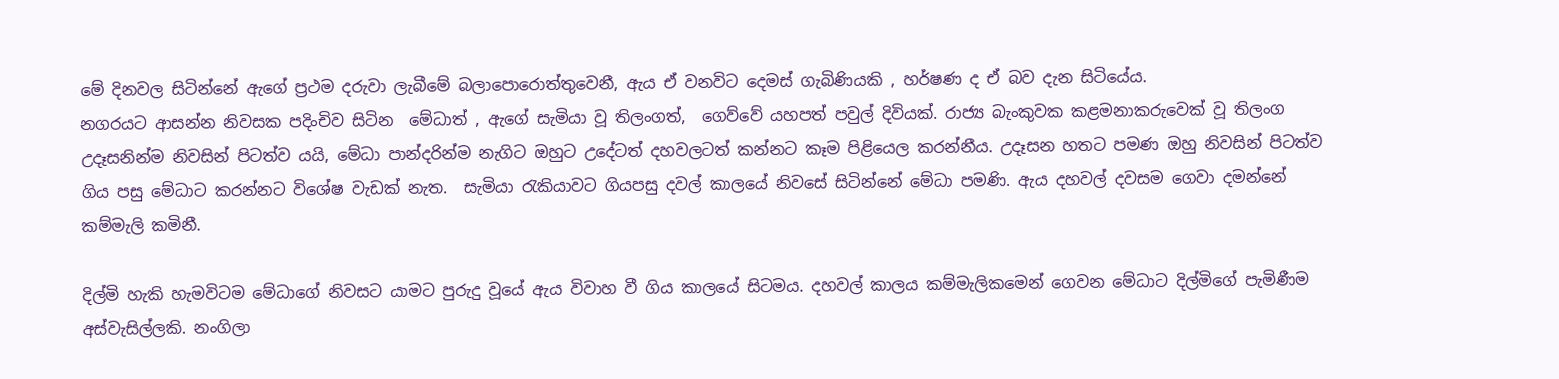මේ දිනවල සිටින්නේ ඇගේ ප්‍රථම දරුවා ලැබීමේ බලාපොරොත්තුවෙනී, ඇය ඒ වනවිට දෙමස් ගැබිණියකි , හර්ෂණ ද ඒ බව දැන සිටියේය.
නගරයට ආසන්න නිවසක පදිංචිව සිටින  මේධාත් , ඇගේ සැමියා වූ තිලංගත්,  ගෙව්වේ යහපත් පවුල් දිවියක්. රාජ්‍ය බැංකුවක කළමනාකරුවෙක් වූ තිලංග උදෑසනින්ම නිවසින් පිටත්ව යයි, මේධා පාන්දරින්ම නැගිට ඔහුට උදේටත් දහවලටත් කන්නට කෑම පිළියෙල කරන්නීය. උදෑසන හතට පමණ ඔහු නිවසින් පිටත්ව ගිය පසු මේධාට කරන්නට විශේෂ වැඩක් නැත.  සැමියා රැකියාවට ගියපසු දවල් කාලයේ නිවසේ සිටින්නේ මේධා පමණි. ඇය දහවල් දවසම ගෙවා දමන්නේ කම්මැලි කමිනී.

දිල්මි හැකි හැමවිටම මේධාගේ නිවසට යාමට පුරුදු වූයේ ඇය විවාහ වී ගිය කාලයේ සිටමය. දහවල් කාලය කම්මැලිකමෙන් ගෙවන මේධාට දිල්මිගේ පැමිණීම අස්වැසිල්ලකි. නංගිලා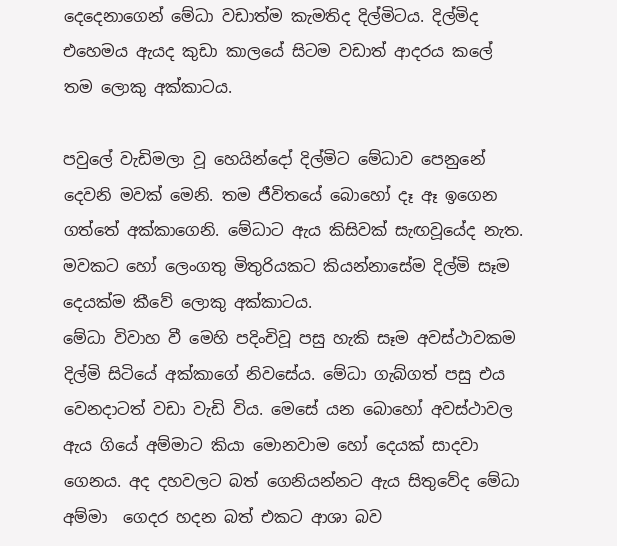දෙදෙනාගෙන් මේධා වඩාත්ම කැමතිද දිල්මිටය. දිල්මිද එහෙමය ඇයද කුඩා කාලයේ සිටම වඩාත් ආදරය කලේ තම ලොකු අක්කාටය.

පවුලේ වැඩිමලා වූ හෙයින්දෝ දිල්මිට මේධාව පෙනුනේ දෙවනි මවක් මෙනි. තම ජීවිතයේ බොහෝ දෑ ඈ ඉගෙන ගත්තේ අක්කාගෙනි. මේධාට ඇය කිසිවක් සැඟවූයේද නැත. මවකට හෝ ලෙංගතු මිතුරියකට කියන්නාසේම දිල්මි සෑම දෙයක්ම කීවේ ලොකු අක්කාටය.
මේධා විවාහ වී මෙහි පදිංචිවූ පසු හැකි සෑම අවස්ථාවකම දිල්මි සිටියේ අක්කාගේ නිවසේය. මේධා ගැබ්ගත් පසු එය වෙනදාටත් වඩා වැඩි විය. මෙසේ යන බොහෝ අවස්ථාවල ඇය ගියේ අම්මාට කියා මොනවාම හෝ දෙයක් සාදවා ගෙනය. අද දහවලට බත් ගෙනියන්නට ඇය සිතුවේද මේධා අම්මා  ගෙදර හදන බත් එකට ආශා බව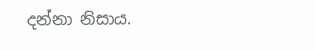දන්නා නිසාය.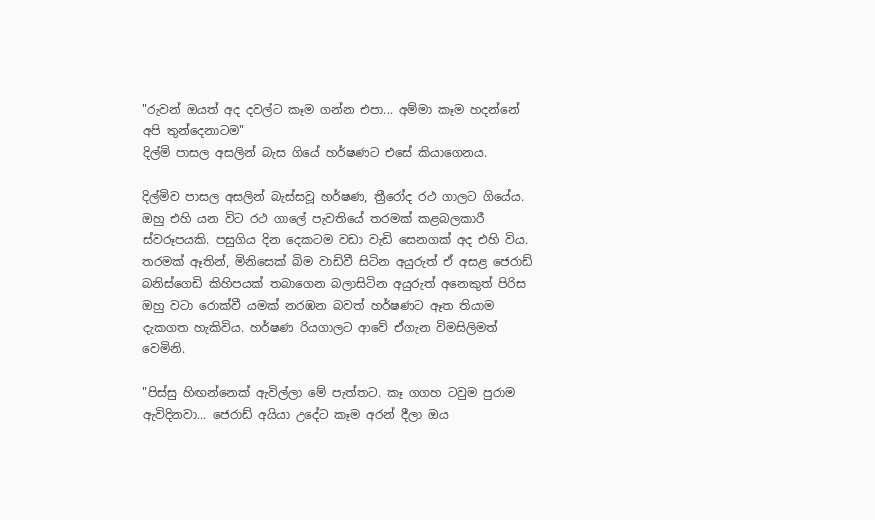"රුවන් ඔයත් අද දවල්ට කෑම ගන්න එපා... අම්මා කෑම හදන්නේ අපි තුන්දෙනාටම"
දිල්මි පාසල අසලින් බැස ගියේ හර්ෂණට එසේ කියාගෙනය.

දිල්මිව පාසල අසලින් බැස්සවූ හර්ෂණ, ත්‍රීරෝද රථ ගාලට ගියේය. ඔහු එහි යන විට රථ ගාලේ පැවතියේ තරමක් කළබලකාරී ස්වරූපයකි. පසුගිය දින දෙකටම වඩා වැඩි සෙනගක් අද එහි විය.
තරමක් ඈතින්, මිනිසෙක් බිම වාඩිවී සිටින අයුරුත් ඒ අසළ ජෙරාඩ් බනිස්ගෙඩි කිහිපයක් තබාගෙන බලාසිටින අයුරුත් අනෙකුත් පිරිස ඔහු වටා රොක්වී යමක් නරඹන බවත් හර්ෂණට ඈත තියාම දැකගත හැකිවිය. හර්ෂණ රියගාලට ආවේ ඒගැන විමසිලිමත් වෙමිනි.

"පිස්සු හිඟන්නෙක් ඇවිල්ලා මේ පැත්තට. කෑ ගගහ ටවුම පුරාම ඇවිදිනවා... ජෙරාඩ් අයියා උදේට කෑම අරන් දීලා ඔය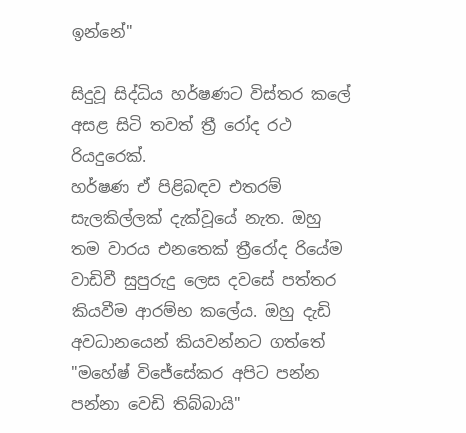ඉන්නේ"

සිදුවූ සිද්ධිය හර්ෂණට විස්තර කලේ අසළ සිටි තවත් ත්‍රී රෝද රථ රියදුරෙක්.
හර්ෂණ ඒ පිළිබඳව එතරම් සැලකිල්ලක් දැක්වූයේ නැත. ඔහු තම වාරය එනතෙක් ත්‍රීරෝද රියේම වාඩිවී සුපුරුදු ලෙස දවසේ පත්තර කියවීම ආරම්භ කලේය. ඔහු දැඩි අවධානයෙන් කියවන්නට ගත්තේ "මහේෂ් විජේසේකර අපිට පන්න පන්නා වෙඩි තිබ්බායි"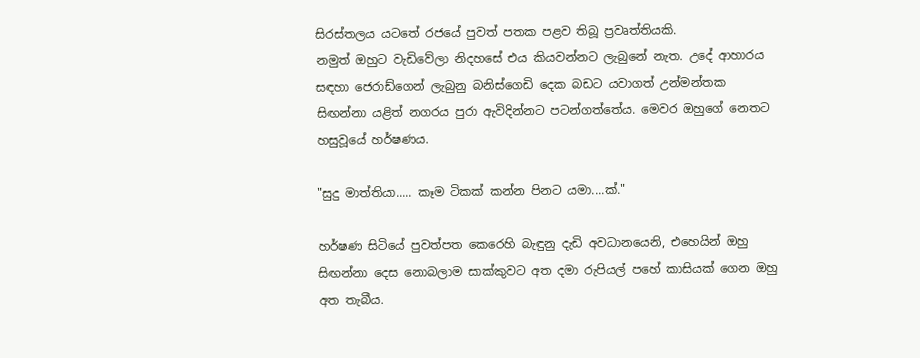සිරස්තලය යටතේ රජයේ පුවත් පතක පළව තිබූ ප්‍රවෘත්තියකි.
නමුත් ඔහුට වැඩිවේලා නිදහසේ එය කියවන්නට ලැබුනේ නැත. උදේ ආහාරය සඳහා ජෙරාඩ්ගෙන් ලැබුනු බනිස්ගෙඩි දෙක බඩට යවාගත් උන්මන්තක සිඟන්නා යළිත් නගරය පුරා ඇවිදින්නට පටන්ගත්තේය. මෙවර ඔහුගේ නෙතට හසුවූයේ හර්ෂණය.

"සුදු මාත්තියා..... කෑම ටිකක් කන්න පිනට යමා....ක්."

හර්ෂණ සිටියේ පුවත්පත කෙරෙහි බැඳුනු දැඩි අවධානයෙනි, එහෙයින් ඔහු සිඟන්නා දෙස නොබලාම සාක්කුවට අත දමා රුපියල් පහේ කාසියක් ගෙන ඔහු අත තැබීය.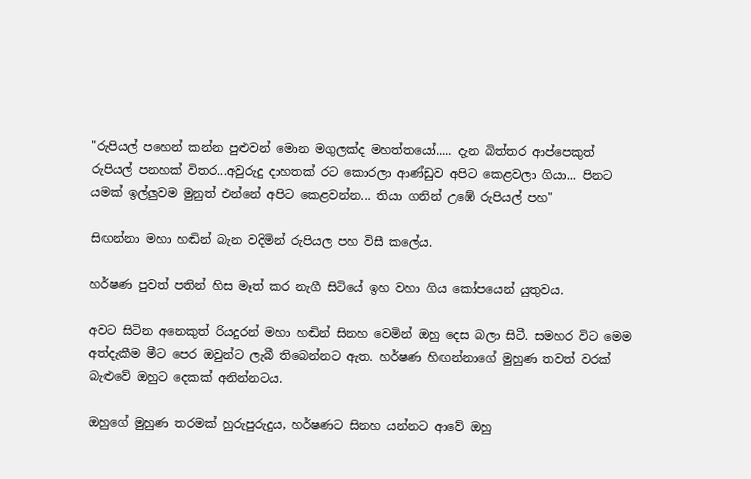"රුපියල් පහෙන් කන්න පුළුවන් මොන මගුලක්ද මහත්තයෝ..... දැන බිත්තර ආප්පෙකුත් රුපියල් පනහක් විතර...අවුරුදු දාහතක් රට කොරලා ආණ්ඩුව අපිට කෙළවලා ගියා... පිනට යමක් ඉල්ලුවම මුනුත් එන්නේ අපිට කෙළවන්න... තියා ගනින් උඹේ රුපියල් පහ"

සිඟන්නා මහා හඬින් බැන වදිමින් රුපියල පහ විසී කලේය.

හර්ෂණ පුවත් පතින් හිස මෑත් කර නැගී සිටියේ ඉහ වහා ගිය කෝපයෙන් යුතුවය.

අවට සිටින අනෙකුත් රියදුරන් මහා හඬින් සිනහ වෙමින් ඔහු දෙස බලා සිටී. සමහර විට මෙම අත්දැකීම මීට පෙර ඔවුන්ට ලැබී තිබෙන්නට ඇත. හර්ෂණ හිඟන්නාගේ මුහුණ තවත් වරක් බැළුවේ ඔහුට දෙකක් අනින්නටය.

ඔහුගේ මුහුණ තරමක් හුරුපුරුදුය, හර්ෂණට සිනහ යන්නට ආවේ ඔහු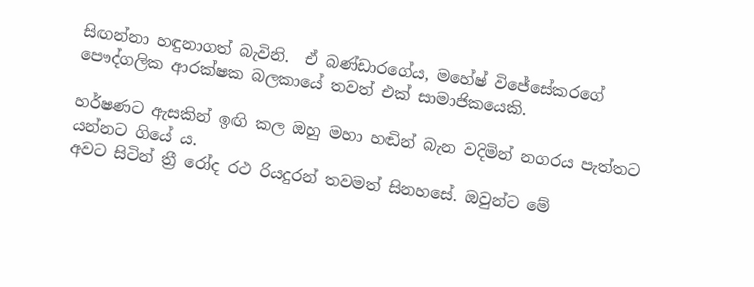සිඟන්නා හඳුනාගත් බැවිනි.  ඒ බණ්ඩාරගේය, මහේෂ් විජේසේකරගේ පෞද්ගලික ආරක්ෂක බලකායේ තවත් එක් සාමාජිකයෙකි.

හර්ෂණට ඇසකින් ඉඟි කල ඔහු මහා හඬින් බැන වදිමින් නගරය පැත්තට යන්නට ගියේ ය.
අවට සිටින් ත්‍රී රෝද රථ රියදුරන් තවමත් සිනහසේ. ඔවුන්ට මේ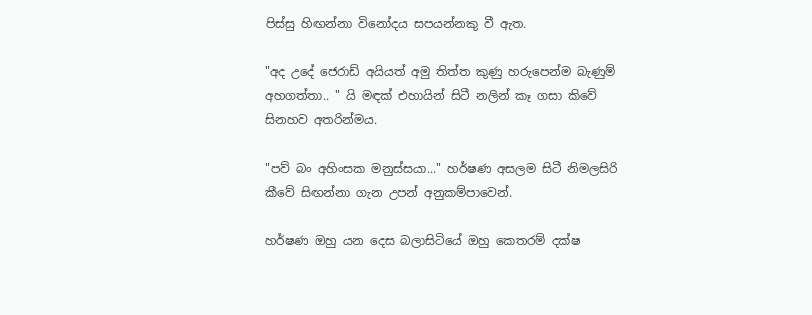පිස්සු හිඟන්නා විනෝදය සපයන්නකු වී ඇත.

"අද උදේ ජෙරාඩ් අයියත් අමු තිත්ත කුණු හරුපෙන්ම බැණුම් අහගත්තා.. " යි මඳක් එහායින් සිටී නලින් කෑ ගසා කිවේ සිනහව අතරින්මය.

"පව් බං අහිංසක මනුස්සයා..." හර්ෂණ අසලම සිටී නිමලසිරි කීවේ සිඟන්නා ගැන උපන් අනුකම්පාවෙන්.

හර්ෂණ ඔහු යන දෙස බලාසිටියේ ඔහු කෙතරම් දක්ෂ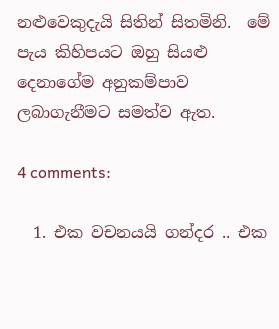නළුවෙකුදැයි සිතින් සිතමිනි.  මේ පැය කිහිපයට ඔහු සියළු දෙනාගේම අනුකම්පාව ලබාගැනීමට සමත්ව ඇත.

4 comments:

  1. එක වචනයයි ගන්දර .. එක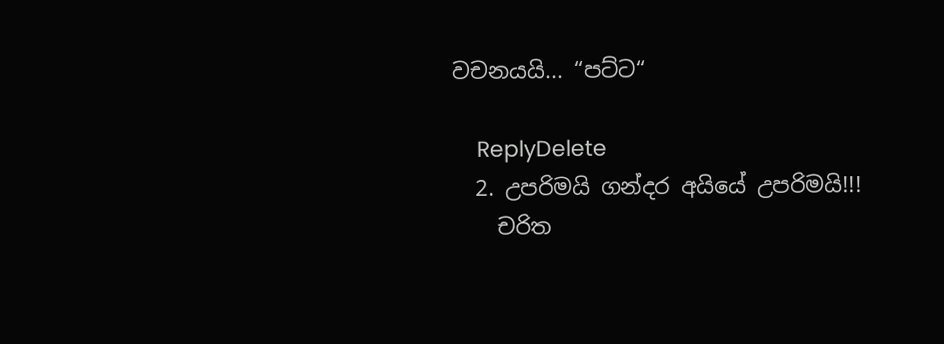වචනයයි... “පට්ට“

    ReplyDelete
  2. උපරිමයි ගන්දර අයියේ උපරිමයි!!!
    චරිත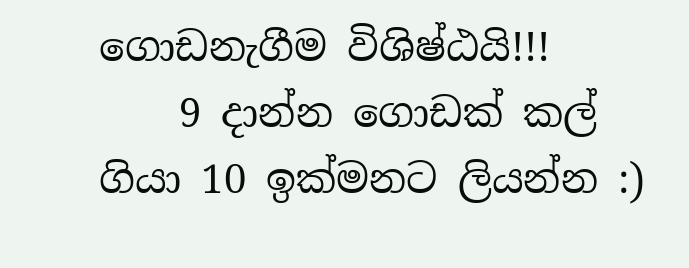ගොඩනැගීම විශිෂ්ඨයි!!!
    9 දාන්න ගොඩක් කල් ගියා 10 ඉක්මනට ලියන්න :)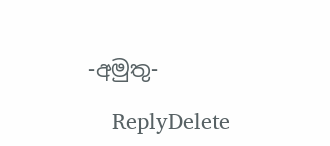-අමුතු-

    ReplyDelete